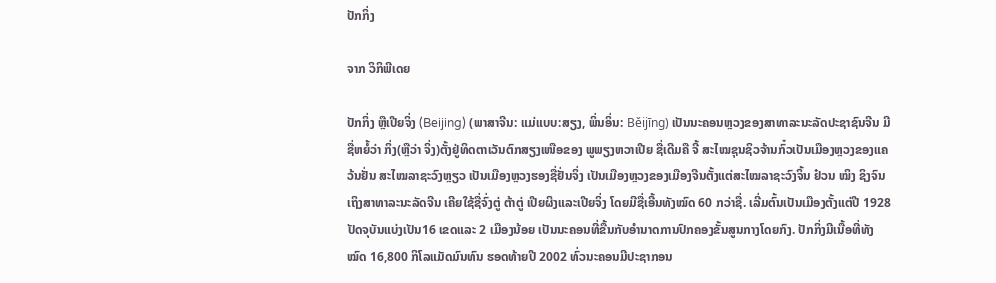ປັກກິ່ງ

ຈາກ ວິກິພີເດຍ

ປັກກິ່ງ ຫຼືເປີຍຈິ່ງ (Beijing) (ພາສາຈີນ: ແມ່ແບບ:ສຽງ, ພິ່ນອິ່ນ: Běijīng) ເປັນນະຄອນຫຼວງຂອງສາທາລະນະລັດປະຊາຊົນຈີນ ມີຊື່ຫຍໍ້ວ່າ ກິ່ງ(ຫຼືວ່າ ຈິ່ງ)ຕັ້ງຢູ່ທິດຕາເວັນຕົກສຽງເໜືອຂອງ ພູພຽງຫວາເປີຍ ຊື່ເດີມຄື ຈີ້ ສະໄໝຊຸນຊິວຈ້ານກົ໋ວເປັນເມືອງຫຼວງຂອງແຄວ້ນຢັ່ນ ສະໄໝລາຊະວົງຫຼຽວ ເປັນເມືອງຫຼວງຮອງຊື່ຢັ່ນຈິ່ງ ເປັນເມືອງຫຼວງຂອງເມືອງຈີນຕັ້ງແຕ່ສະໄໝລາຊະວົງຈິ້ນ ຢ໋ວນ ໝິງ ຊິງຈົນເຖິງສາທາລະນະລັດຈີນ ເຄີຍໃຊ້ຊື່ຈົ່ງຕູ່ ຕ້າຕູ່ ເປີຍຜິງແລະເປີຍຈິ່ງ ໂດຍມີຊື່ເອີ້ນທັງໝົດ 60 ກວ່າຊື່. ເລີ່ມຕົ້ນເປັນເມືອງຕັ້ງແຕ່ປີ 1928 ປັດຈຸບັນແບ່ງເປັນ16 ເຂດແລະ 2 ເມືອງນ້ອຍ ເປັນນະຄອນທີ່ຂື້ນກັບອຳນາດການປົກຄອງຂັ້ນສູນກາງໂດຍກົງ. ປັກກິ່ງມີເນື້ອທີ່ທັງໝົດ 16,800 ກິໂລແມັດມົນທົນ ຮອດທ້າຍປີ 2002 ທົ່ວນະຄອນມີປະຊາກອນ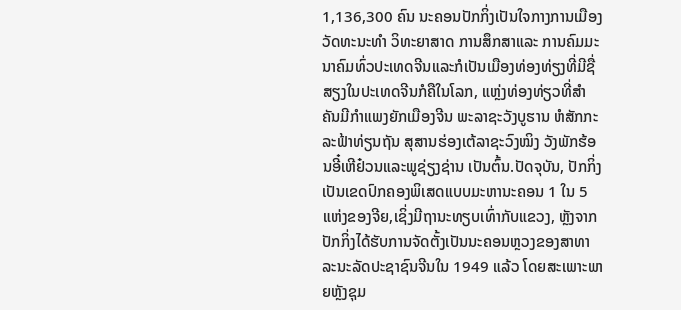1,136,300 ຄົນ ນະຄອນປັກກິ່ງເປັນໃຈກາງການເມືອງ ວັດທະນະທຳ ວິທະຍາສາດ ການສຶກສາແລະ ການຄົມມະນາຄົມທົ່ວປະເທດຈີນແລະກໍເປັນເມືອງທ່ອງທ່ຽງທີ່ມີຊື່ສຽງໃນປະເທດຈີນກໍຄືໃນໂລກ, ແຫຼ່ງທ່ອງທ່ຽວທີ່ສຳຄັນມີກຳແພງຍັກເມືອງຈີນ ພະລາຊະວັງບູຮານ ຫໍສັກກະລະຟ້າທ່ຽນຖັນ ສຸສານຮ່ອງເຕ້ລາຊະວົງໝິງ ວັງພັກຮ້ອນອີ໋ເຫີຢ໋ວນແລະພູຊ່ຽງຊ່ານ ເປັນຕົ້ນ.ປັດຈຸບັນ, ປັກກິ່ງເປັນເຂດປົກຄອງພິເສດແບບມະຫານະຄອນ 1 ໃນ 5 ແຫ່ງຂອງຈີຍ,ເຊິ່ງມີຖານະທຽບເທົ່າກັບແຂວງ, ຫຼັງຈາກປັກກິ່ງໄດ້ຮັບການຈັດຕັ້ງເປັນນະຄອນຫຼວງຂອງສາທາລະນະລັດປະຊາຊົນຈີນໃນ 1949 ແລ້ວ ໂດຍສະເພາະພາຍຫຼັງຊຸມ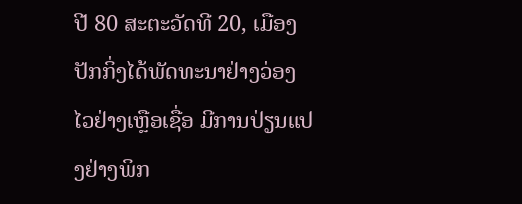ປີ 80 ສະຕະວັດທີ 20, ເມືອງປັກກິ່ງໄດ້ພັດທະນາຢ່າງວ່ອງໄວຢ່າງເຫຼືອເຊື່ອ ມີການປ່ຽນແປງຢ່າງພິກ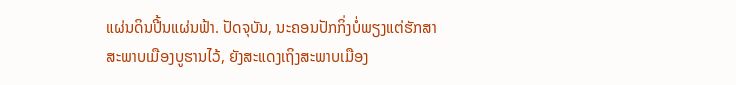ແຜ່ນດິນປີ້ນແຜ່ນຟ້າ. ປັດຈຸບັນ, ນະຄອນປັກກິ່ງບໍ່ພຽງແຕ່ຮັກສາສະພາບເມືອງບູຮານໄວ້, ຍັງສະແດງເຖິງສະພາບເມືອງ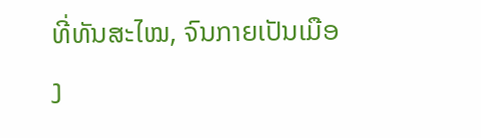ທີ່ທັນສະໄໝ, ຈົນກາຍເປັນເມືອງ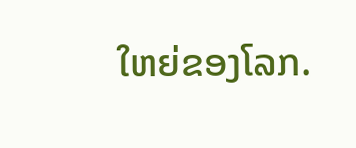ໃຫຍ່ຂອງໂລກ.